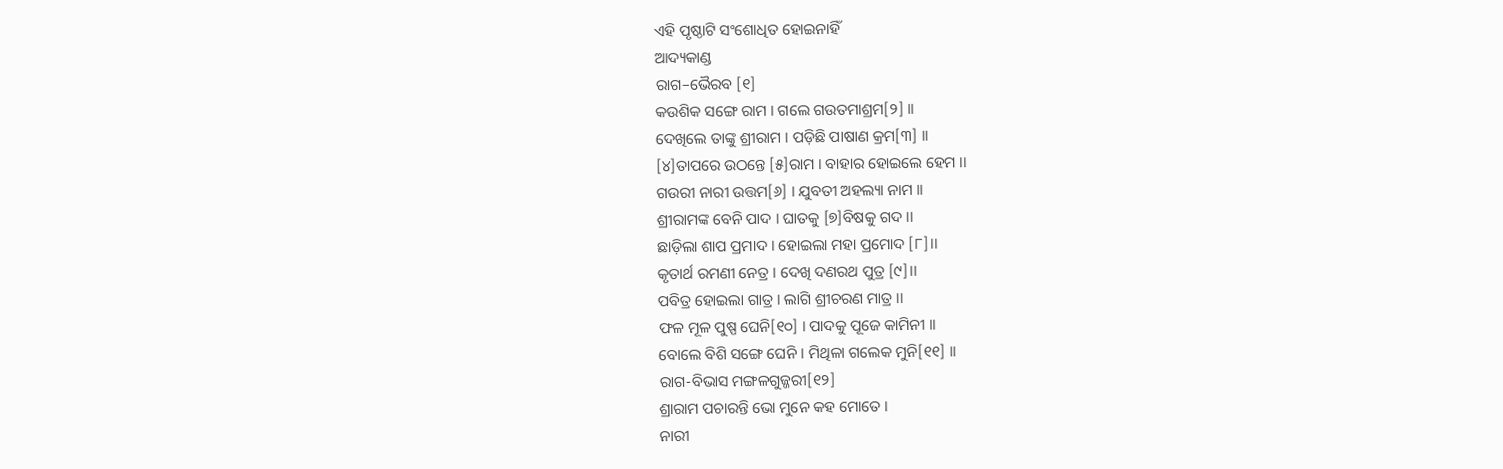ଏହି ପୃଷ୍ଠାଟି ସଂଶୋଧିତ ହୋଇନାହିଁ
ଆଦ୍ୟକାଣ୍ଡ
ରାଗ–ଭୈରବ [୧]
କଉଶିକ ସଙ୍ଗେ ରାମ । ଗଲେ ଗଉତମାଶ୍ରମ[୨] ।।
ଦେଖିଲେ ତାଙ୍କୁ ଶ୍ରୀରାମ । ପଡ଼ିଛି ପାଷାଣ କ୍ରମ[୩] ।।
[୪]ତାପରେ ଉଠନ୍ତେ [୫]ରାମ । ବାହାର ହୋଇଲେ ହେମ ।।
ଗଉରୀ ନାରୀ ଉତ୍ତମ[୬] । ଯୁବତୀ ଅହଲ୍ୟା ନାମ ।।
ଶ୍ରୀରାମଙ୍କ ବେନି ପାଦ । ଘାତକୁ [୭]ବିଷକୁ ଗଦ ।।
ଛାଡ଼ିଲା ଶାପ ପ୍ରମାଦ । ହୋଇଲା ମହା ପ୍ରମୋଦ [୮]।।
କୃତାର୍ଥ ରମଣୀ ନେତ୍ର । ଦେଖି ଦଣରଥ ପୁତ୍ର [୯]।।
ପବିତ୍ର ହୋଇଲା ଗାତ୍ର । ଲାଗି ଶ୍ରୀଚରଣ ମାତ୍ର ।।
ଫଳ ମୂଳ ପୁଷ୍ପ ଘେନି[୧୦] । ପାଦକୁ ପୂଜେ କାମିନୀ ।।
ବୋଲେ ବିଶି ସଙ୍ଗେ ଘେନି । ମିଥିଳା ଗଲେକ ମୁନି[୧୧] ।।
ରାଗ-ବିଭାସ ମଙ୍ଗଳଗୁଜ୍ଜରୀ[୧୨]
ଶ୍ରାରାମ ପଚାରନ୍ତି ଭୋ ମୁନେ କହ ମୋତେ ।
ନାରୀ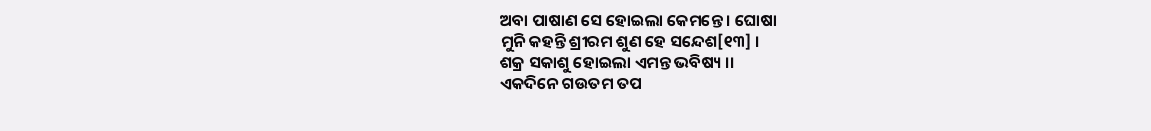ଅବା ପାଷାଣ ସେ ହୋଇଲା କେମନ୍ତେ । ଘୋଷା
ମୁନି କହନ୍ତି ଶ୍ରୀରମ ଶୁଣ ହେ ସନ୍ଦେଶ[୧୩] ।
ଶକ୍ର ସକାଶୁ ହୋଇଲା ଏମନ୍ତ ଭବିଷ୍ୟ ।।
ଏକଦିନେ ଗଉତମ ତପ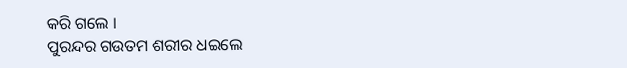କରି ଗଲେ ।
ପୁରନ୍ଦର ଗଉତମ ଶରୀର ଧଇଲେ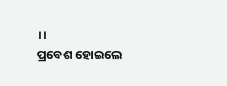।।
ପ୍ରବେଶ ହୋଇଲେ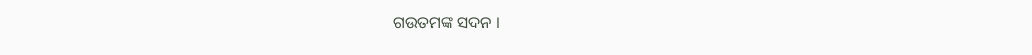ଗଉତମଙ୍କ ସଦନ ।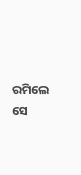ରମିଲେ ସେ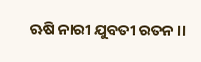ଋଷି ନାରୀ ଯୁବତୀ ରତନ ।।